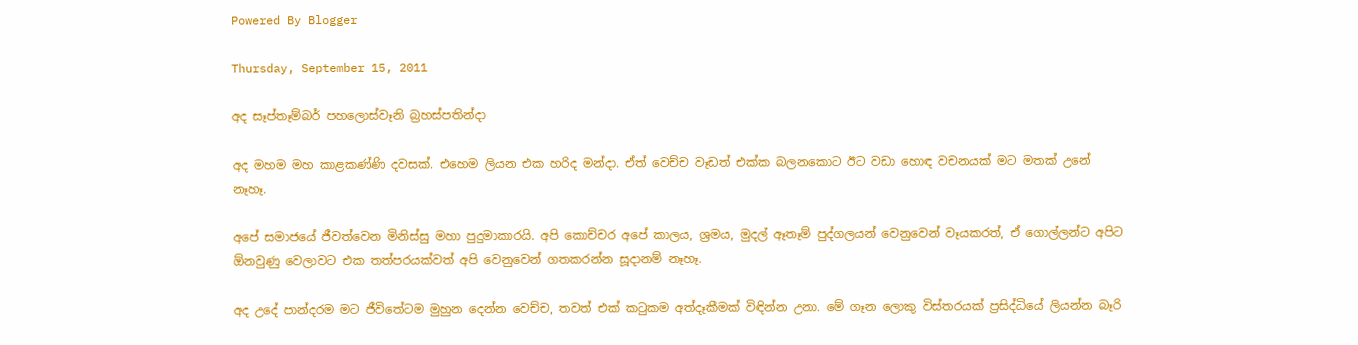Powered By Blogger

Thursday, September 15, 2011

අද සෑප්තෑම්බර් පහලොස්වෑනි බ්‍රහස්පතින්දා

අද මහම මහ කාළකණ්ණි දවසක්. එහෙම ලියන එක හරිද මන්දා. ඒත් වෙච්ච වෑඩත් එක්ක බලනකොට ඊට වඩා හොඳ වචනයක් මට මතක් උනේ නෑහෑ.

අපේ සමාජයේ ජීවත්වෙන මිනිස්සු මහා පුදුමාකාරයි. අපි කොච්චර අපේ කාලය, ශ්‍රමය, මුදල් ඈතෑම් පුද්ගලයන් වෙනුවෙන් වෑයකරත්, ඒ ගොල්ලන්ට අපිට ඕනවුණු වෙලාවට එක තත්පරයක්වත් අපි වෙනුවෙන් ගතකරන්න සූදානම් නෑහෑ.

අද උදේ පාන්දරම මට ජීවිතේටම මුහුන දෙන්න වෙච්ච, තවත් එක් කටුකම අත්දෑකීමක් විඳින්න උනා. මේ ගෑන ලොකු විස්තරයක් ප්‍රසිද්ධියේ ලියන්න බෑරි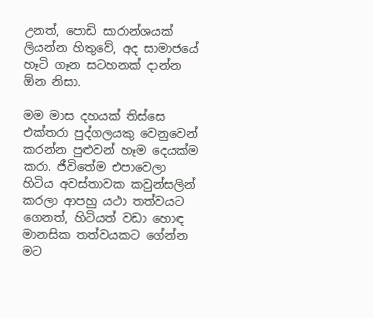උනත්, පොඩි සාරාන්ශයක් ලියන්න හිතුවේ, අද සාමාජයේ හෑටි ගෑන සටහනක් දාන්න ඕන නිසා.

මම මාස දහයක් තිස්සෙ එක්තරා පුද්ගලයකු වෙනුවෙන් කරන්න පුළුවන් හෑම දෙයක්ම කරා. ජීවිතේම එපාවෙලා හිටිය අවස්තාවක කවුන්සලින් කරලා ආපහු යථා තත්වයට ගෙනත්, හිටියත් වඩා හොඳ මානසික තත්වයකට ගේන්න මට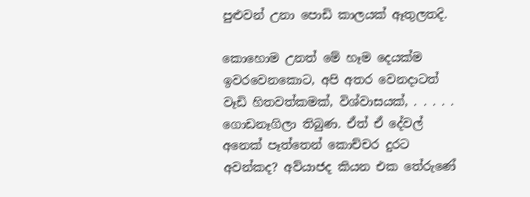පුළුවන් උනා පොඩි කාලයක් ඈතුලතදි.

කොහොම උනත් මේ හෑම දෙයක්ම ඉවරවෙනකොට, අපි අතර වෙනදාටත් වෑඩි හිතවත්කමක්, විශ්වාසයක්, . . . . . ගොඩනෑගිලා තිබුණ. ඒත් ඒ දේවල් අනෙක් පෑත්තෙන් කොච්චර දුරට අවන්කද? අව්යාජද කියන එක තේරුණේ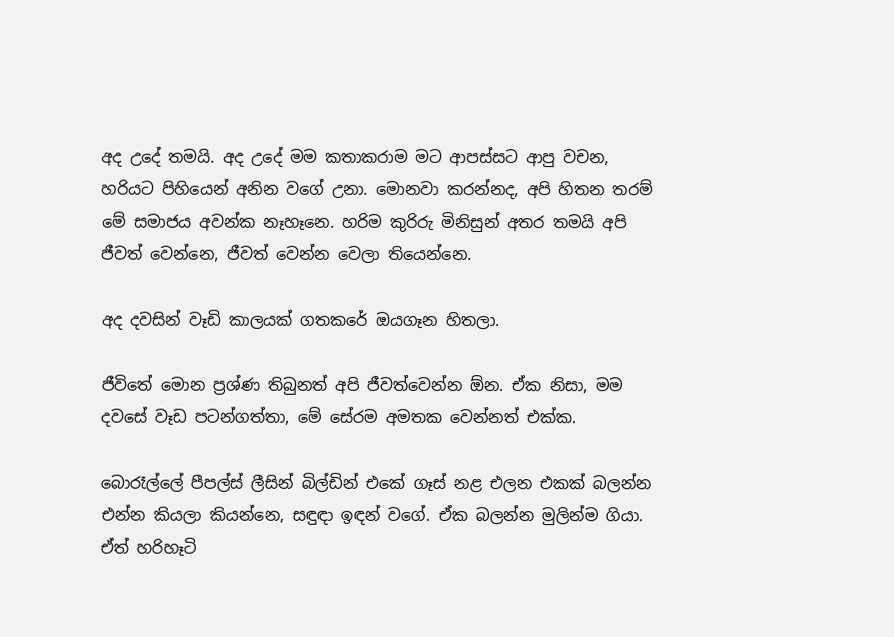අද උදේ තමයි. අද උදේ මම කතාකරාම මට ආපස්සට ආපු වචන, හරියට පිහියෙන් අනින වගේ උනා. මොනවා කරන්නද, අපි හිතන තරම් මේ සමාජය අවන්ක නෑහෑනෙ. හරිම කුරිරු මිනිසුන් අතර තමයි අපි ජීවත් වෙන්නෙ, ජීවත් වෙන්න වෙලා තියෙන්නෙ.

අද දවසින් වෑඩි කාලයක් ගතකරේ ඔයගෑන හිතලා.

ජීවිතේ මොන ප්‍රශ්ණ තිබුනත් අපි ජීවත්වෙන්න ඕන. ඒක නිසා, මම දවසේ වෑඩ පටන්ගත්තා, මේ සේරම අමතක වෙන්නත් එක්ක.

බොරෑල්ලේ පීපල්ස් ලීසින් බිල්ඩින් එකේ ගෑස් නළ එලන එකක් බලන්න එන්න කියලා කියන්නෙ, සඳුඳා ඉඳන් වගේ. ඒක බලන්න මුලින්ම ගියා. ඒත් හරිහෑටි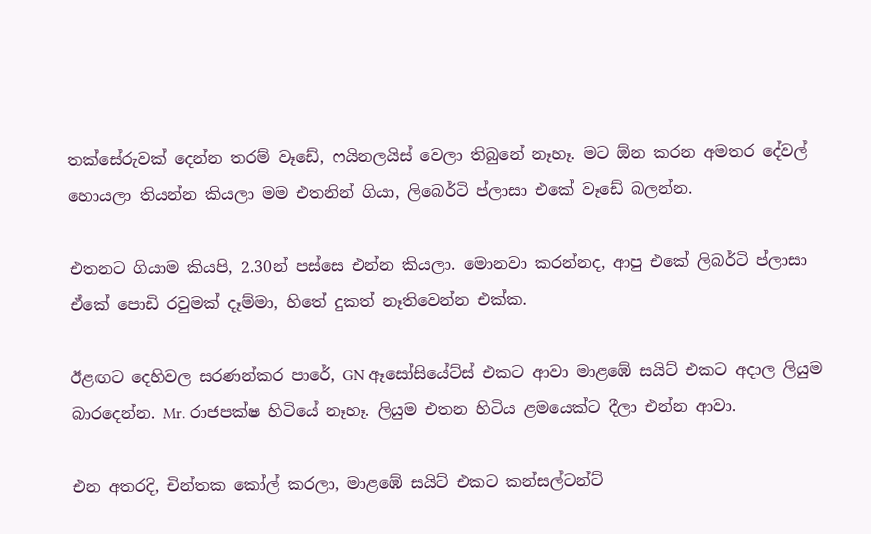තක්සේරුවක් දෙන්න තරම් වෑඩේ, ෆයිනලයිස් වෙලා තිබුනේ නෑහෑ. මට ඕන කරන අමතර දේවල් හොයලා තියන්න කියලා මම එතනින් ගියා, ලිබෙර්ටි ප්ලාසා එකේ වෑඩේ බලන්න.

එතනට ගියාම කියපි, 2.30න් පස්සෙ එන්න කියලා. මොනවා කරන්නද, ආපු එකේ ලිබර්ටි ප්ලාසා ඒකේ පොඩි රවුමක් දෑම්මා, හිතේ දුකත් නෑතිවෙන්න එක්ක.

ඊළඟට දෙහිවල සරණන්කර පාරේ, GN ඈසෝසියේට්ස් එකට ආවා මාළඹේ සයිට් එකට අදාල ලියුම බාරදෙන්න. Mr. රාජපක්ෂ හිටියේ නෑහෑ. ලියුම එතන හිටිය ළමයෙක්ට දීලා එන්න ආවා.

එන අතරදි, චින්තක කෝල් කරලා, මාළඹේ සයිට් එකට කන්සල්ටන්ට්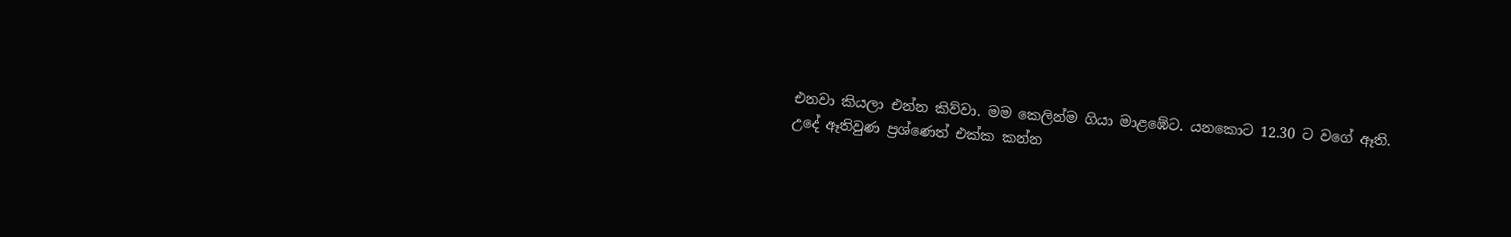එනවා කියලා එන්න කිව්වා. මම කෙලින්ම ගියා මාළඹේට. යනකොට 12.30 ට වගේ ඈති. උදේ ඈතිවුණ ප්‍රශ්ණෙත් එක්ක කන්න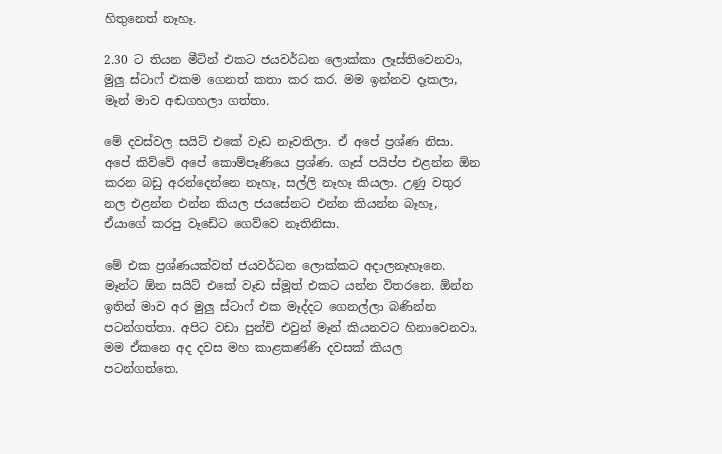හිතුනෙත් නෑහෑ.

2.30 ට තියන මීටින් එකට ජයවර්ධන ලොක්කා ලෑස්තිවෙනවා, මුලු ස්ටාෆ් එකම ගෙනත් කතා කර කර. මම ඉන්නව දෑකලා, මෑන් මාව අඬගහලා ගත්තා.

මේ දවස්වල සයිට් එකේ වෑඩ නෑවතිලා. ඒ අපේ ප්‍රශ්ණ නිසා. අපේ කිව්වේ අපේ කොම්පෑණියෙ ප්‍රශ්ණ. ගෑස් පයිප්ප එළන්න ඕන කරන බඩු අරන්දෙන්නෙ නෑහෑ, සල්ලි නෑහෑ කියලා. උණු වතුර නල එළන්න එන්න කියල ජයසේනට එන්න කියන්න බෑහෑ, ඒයාගේ කරපු වෑඩේට ගෙව්වෙ නෑතිනිසා.

මේ එක ප්‍රශ්ණයක්වත් ජයවර්ධන ලොක්කට අදාලනෑහෑනෙ. මෑන්ට ඕන සයිට් එකේ වෑඩ ස්මූත් එකට යන්න විතරනෙ. ඕන්න ඉතින් මාව අර මුලු ස්ටාෆ් එක මෑද්දට ගෙනල්ලා බණින්න පටන්ගත්තා. අපිට වඩා පුන්චි එවුන් මෑන් කියනවට හිනාවෙනවා. මම ඒකනෙ අද දවස මහ කාළකණ්ණි දවසක් කියල පටන්ගත්තෙ.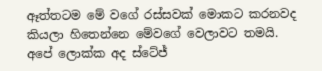ඈත්තටම මේ වගේ රස්සවක් මොකට කරනවද කියලා හිතෙන්නෙ මේවගේ වෙලාවට තමයි. අපේ ලොක්ක අද ස්ටේජ්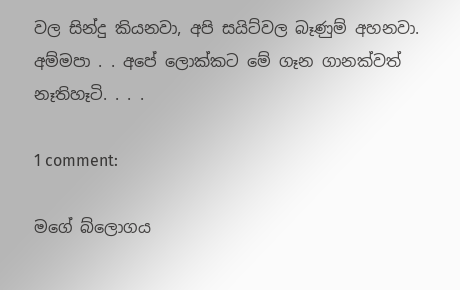වල සින්දු කියනවා, අපි සයිට්වල බෑණුම් අහනවා. අම්මපා . . අපේ ලොක්කට මේ ගෑන ගානක්වත් නෑතිහෑටි. . . .

1 comment:

මගේ බ්ලොගය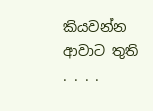කියවන්න ආවාට තුති . . . .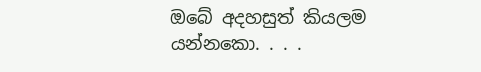ඔබේ අදහසුත් කියලම යන්නකො. . . .